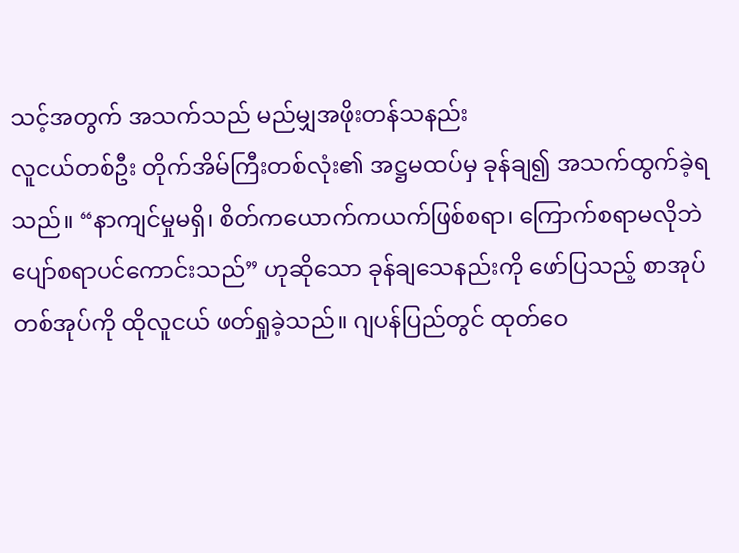သင့်အတွက် အသက်သည် မည်မျှအဖိုးတန်သနည်း
လူငယ်တစ်ဦး တိုက်အိမ်ကြီးတစ်လုံး၏ အဋ္ဌမထပ်မှ ခုန်ချ၍ အသက်ထွက်ခဲ့ရသည်။ “နာကျင်မှုမရှိ၊ စိတ်ကယောက်ကယက်ဖြစ်စရာ၊ ကြောက်စရာမလိုဘဲ ပျော်စရာပင်ကောင်းသည်” ဟုဆိုသော ခုန်ချသေနည်းကို ဖော်ပြသည့် စာအုပ်တစ်အုပ်ကို ထိုလူငယ် ဖတ်ရှုခဲ့သည်။ ဂျပန်ပြည်တွင် ထုတ်ဝေ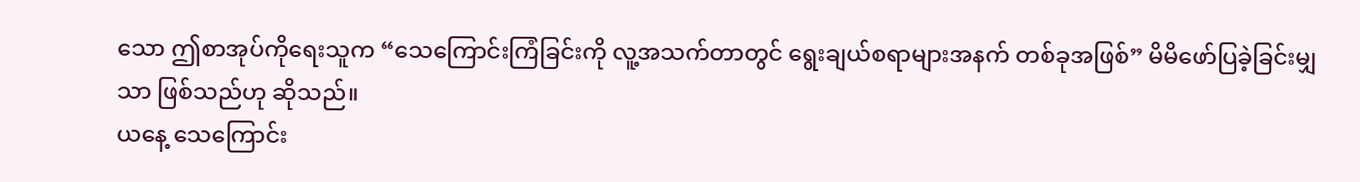သော ဤစာအုပ်ကိုရေးသူက “သေကြောင်းကြံခြင်းကို လူ့အသက်တာတွင် ရွေးချယ်စရာများအနက် တစ်ခုအဖြစ်” မိမိဖော်ပြခဲ့ခြင်းမျှသာ ဖြစ်သည်ဟု ဆိုသည်။
ယနေ့ သေကြောင်း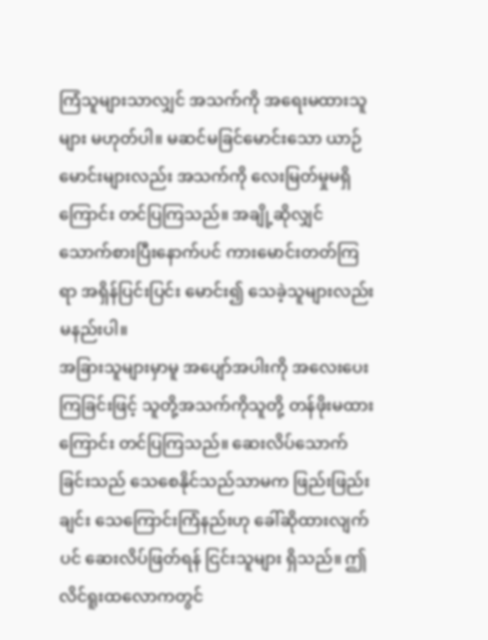ကြံသူများသာလျှင် အသက်ကို အရေးမထားသူများ မဟုတ်ပါ။ မဆင်မခြင်မောင်းသော ယာဉ်မောင်းများလည်း အသက်ကို လေးမြတ်မှုမရှိကြောင်း တင်ပြကြသည်။ အချို့ဆိုလျှင် သောက်စားပြီးနောက်ပင် ကားမောင်းတတ်ကြရာ အရှိန်ပြင်းပြင်း မောင်း၍ သေခဲ့သူများလည်း မနည်းပါ။
အခြားသူများမှာမူ အပျော်အပါးကို အလေးပေးကြခြင်းဖြင့် သူတို့အသက်ကိုသူတို့ တန်ဖိုးမထားကြောင်း တင်ပြကြသည်။ ဆေးလိပ်သောက်ခြင်းသည် သေစေနိုင်သည်သာမက ဖြည်းဖြည်းချင်း သေကြောင်းကြံနည်းဟု ခေါ်ဆိုထားလျက်ပင် ဆေးလိပ်ဖြတ်ရန် ငြင်းသူများ ရှိသည်။ ဤလိင်ရူးထလောကတွင်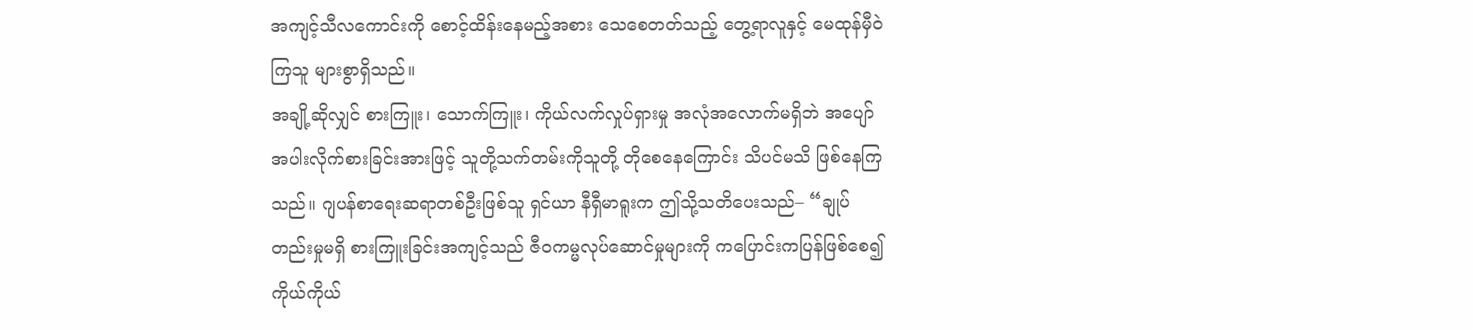အကျင့်သီလကောင်းကို စောင့်ထိန်းနေမည့်အစား သေစေတတ်သည့် တွေ့ရာလူနှင့် မေထုန်မှီဝဲကြသူ များစွာရှိသည်။
အချို့ဆိုလျှင် စားကြူး၊ သောက်ကြူး၊ ကိုယ်လက်လှုပ်ရှားမှု အလုံအလောက်မရှိဘဲ အပျော်အပါးလိုက်စားခြင်းအားဖြင့် သူတို့သက်တမ်းကိုသူတို့ တိုစေနေကြောင်း သိပင်မသိ ဖြစ်နေကြသည်။ ဂျပန်စာရေးဆရာတစ်ဦးဖြစ်သူ ရှင်ယာ နီရှီမာရူးက ဤသို့သတိပေးသည်– “ချုပ်တည်းမှုမရှိ စားကြူးခြင်းအကျင့်သည် ဇီဝကမ္မလုပ်ဆောင်မှုများကို ကပြောင်းကပြန်ဖြစ်စေ၍ ကိုယ်ကိုယ်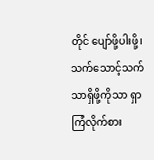တိုင် ပျော်ဖို့ပါးဖို့၊ သက်သောင့်သက်သာရှိဖို့ကိုသာ ရှာကြံလိုက်စား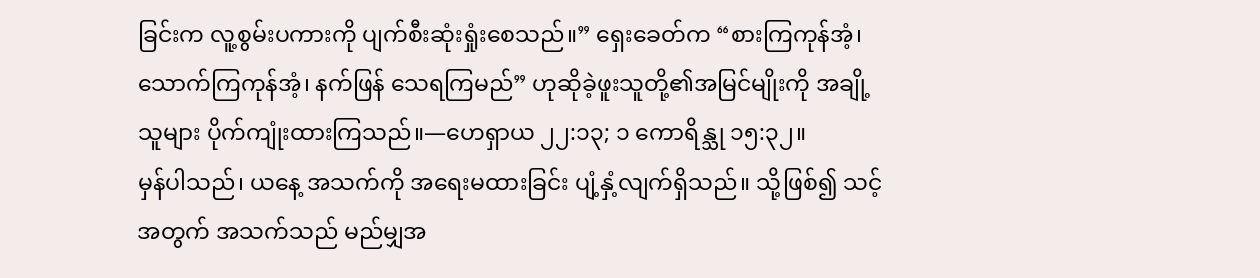ခြင်းက လူ့စွမ်းပကားကို ပျက်စီးဆုံးရှုံးစေသည်။” ရှေးခေတ်က “စားကြကုန်အံ့၊ သောက်ကြကုန်အံ့၊ နက်ဖြန် သေရကြမည်” ဟုဆိုခဲ့ဖူးသူတို့၏အမြင်မျိုးကို အချို့သူများ ပိုက်ကျုံးထားကြသည်။—ဟေရှာယ ၂၂:၁၃; ၁ ကောရိန္သု ၁၅:၃၂။
မှန်ပါသည်၊ ယနေ့ အသက်ကို အရေးမထားခြင်း ပျံ့နှံ့လျက်ရှိသည်။ သို့ဖြစ်၍ သင့်အတွက် အသက်သည် မည်မျှအ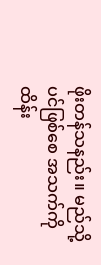ဖိုးတန်သနည်း။ မည်သို့ပင်ဖြစ်စေ အသက်ကို ထိန်း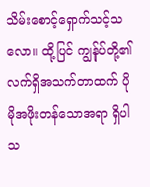သိမ်းစောင့်ရှောက်သင့်သလော။ ထို့ပြင် ကျွန်ုပ်တို့၏လက်ရှိအသက်တာထက် ပိုမိုအဖိုးတန်သောအရာ ရှိပါသ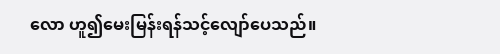လော ဟူ၍မေးမြန်းရန်သင့်လျော်ပေသည်။